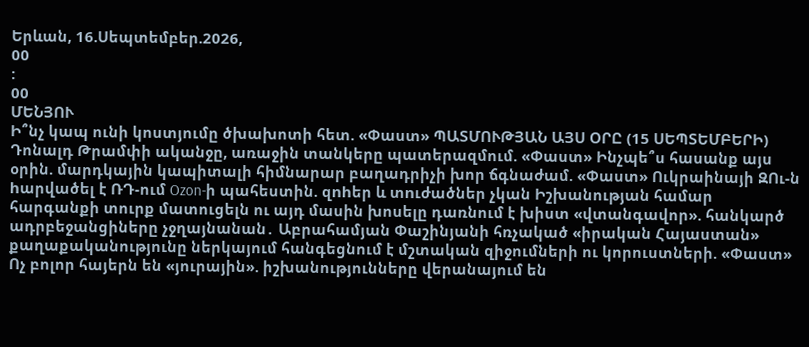Երևան, 16.Սեպտեմբեր.2026,
00
:
00
ՄԵՆՅՈՒ
Ի՞նչ կապ ունի կոստյումը ծխախոտի հետ. «Փաստ» ՊԱՏՄՈՒԹՅԱՆ ԱՅՍ ՕՐԸ (15 ՍԵՊՏԵՄԲԵՐԻ) Դոնալդ Թրամփի ականջը, առաջին տանկերը պատերազմում. «Փաստ» Ինչպե՞ս հասանք այս օրին. մարդկային կապիտալի հիմնարար բաղադրիչի խոր ճգնաժամ. «Փաստ» Ուկրաինայի ԶՈւ-ն hարվածել է ՌԴ-ում Ozon-ի պահեստին. զnhեր և տnւժածներ չկան Իշխանության համար հարգանքի տուրք մատուցելն ու այդ մասին խոսելը դառնում է խիստ «վտանգավոր». հանկարծ ադրբեջանցիները չջղայնանան․ Աբրահամյան Փաշինյանի հռչակած «իրական Հայաստան» քաղաքականությունը ներկայում հանգեցնում է մշտական զիջումների ու կորուստների. «Փաստ» Ոչ բոլոր հայերն են «յուրային». իշխանությունները վերանայում են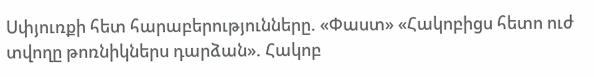Սփյուռքի հետ հարաբերությունները. «Փաստ» «Հակոբիցս հետո ուժ տվողը թոռնիկներս դարձան». Հակոբ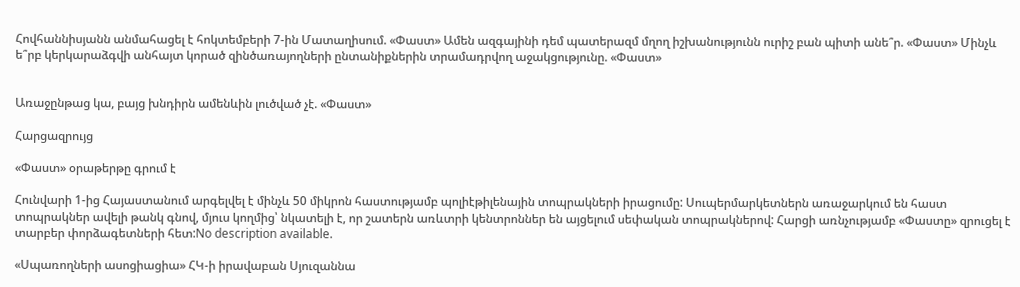Հովհաննիսյանն անմահացել է հոկտեմբերի 7-ին Մատաղիսում. «Փաստ» Ամեն ազգայինի դեմ պատերազմ մղող իշխանությունն ուրիշ բան պիտի անե՞ր. «Փաստ» Մինչև ե՞րբ կերկարաձգվի անհայտ կորած զինծառայողների ընտանիքներին տրամադրվող աջակցությունը. «Փաստ»


Առաջընթաց կա, բայց խնդիրն ամենևին լուծված չէ. «Փաստ»

Հարցազրույց

«Փաստ» օրաթերթը գրում է

Հունվարի 1-ից Հայաստանում արգելվել է մինչև 50 միկրոն հաստությամբ պոլիէթիլենային տոպրակների իրացումը: Սուպերմարկետներն առաջարկում են հաստ տոպրակներ ավելի թանկ գնով, մյուս կողմից՝ նկատելի է, որ շատերն առևտրի կենտրոններ են այցելում սեփական տոպրակներով: Հարցի առնչությամբ «Փաստը» զրուցել է տարբեր փորձագետների հետ:No description available.

«Սպառողների ասոցիացիա» ՀԿ-ի իրավաբան Սյուզաննա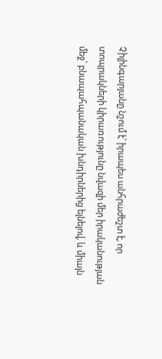Չիլինգարյանը նշում է՝ իրապես անհրաժեշտ է, որ տոպրակների կիրառությունը նվազի մեր իրականության մեջ՝ բնապահպանական խնդիրներից ելնելով, և միայն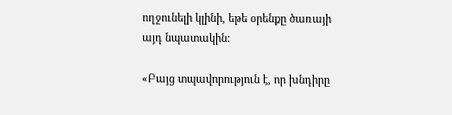ողջունելի կլինի, եթե օրենքը ծառայի այդ նպատակին:

«Բայց տպավորություն է, որ խնդիրը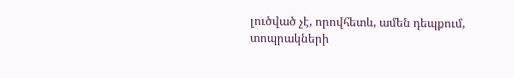լուծված չէ, որովհետև, ամեն դեպքում, տոպրակների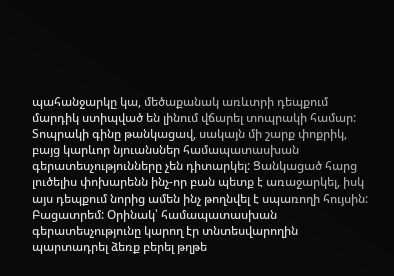պահանջարկը կա, մեծաքանակ առևտրի դեպքում մարդիկ ստիպված են լինում վճարել տոպրակի համար: Տոպրակի գինը թանկացավ, սակայն մի շարք փոքրիկ, բայց կարևոր նյուանսներ համապատասխան գերատեսչությունները չեն դիտարկել: Ցանկացած հարց լուծելիս փոխարենն ինչ-որ բան պետք է առաջարկել, իսկ այս դեպքում նորից ամեն ինչ թողնվել է սպառողի հույսին: Բացատրեմ: Օրինակ՝ համապատասխան գերատեսչությունը կարող էր տնտեսվարողին պարտադրել ձեռք բերել թղթե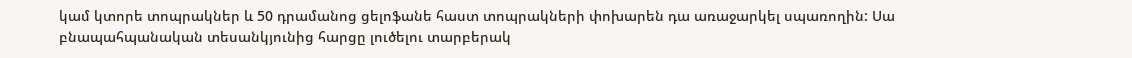կամ կտորե տոպրակներ և 50 դրամանոց ցելոֆանե հաստ տոպրակների փոխարեն դա առաջարկել սպառողին: Սա բնապահպանական տեսանկյունից հարցը լուծելու տարբերակ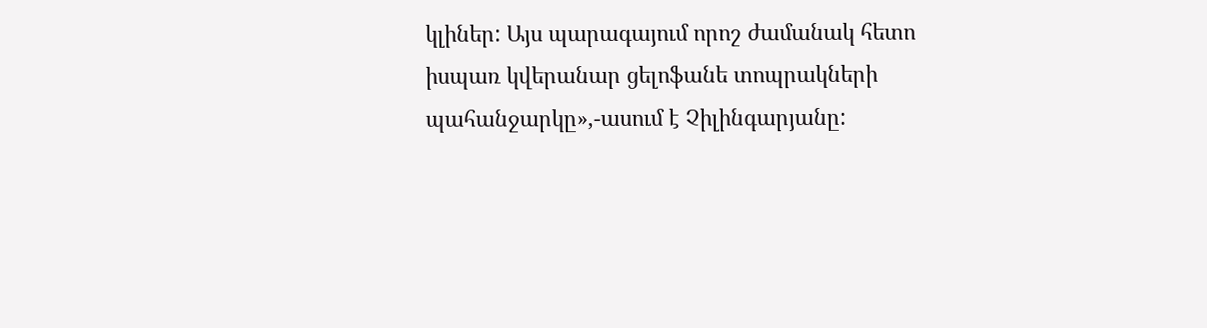կլիներ: Այս պարագայում որոշ ժամանակ հետո իսպառ կվերանար ցելոֆանե տոպրակների պահանջարկը»,-ասում է Չիլինգարյանը: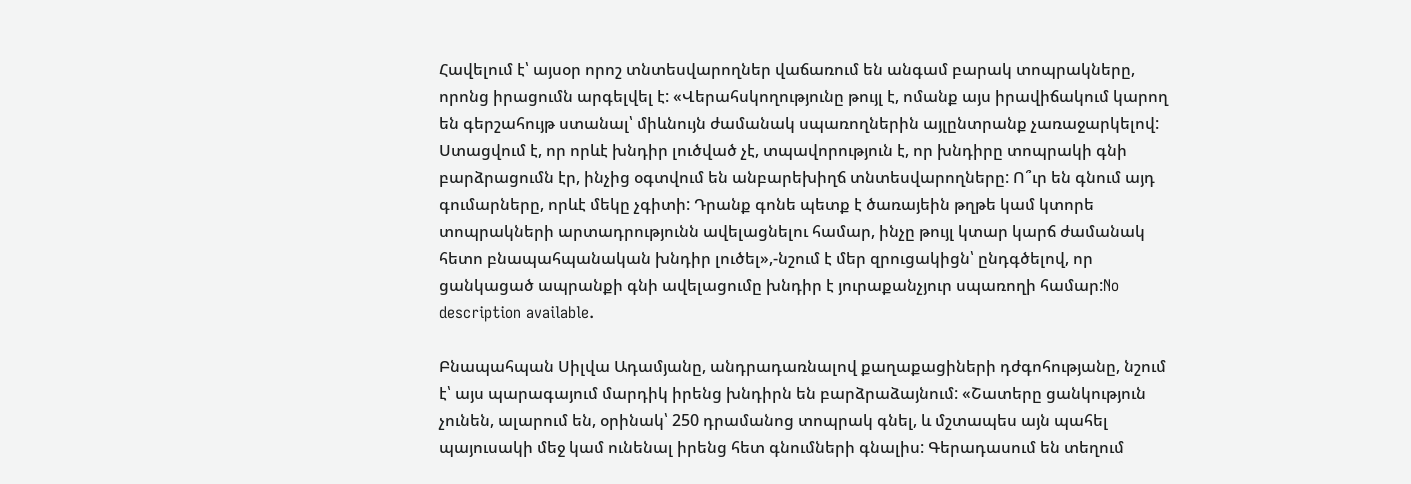Հավելում է՝ այսօր որոշ տնտեսվարողներ վաճառում են անգամ բարակ տոպրակները, որոնց իրացումն արգելվել է: «Վերահսկողությունը թույլ է, ոմանք այս իրավիճակում կարող են գերշահույթ ստանալ՝ միևնույն ժամանակ սպառողներին այլընտրանք չառաջարկելով: Ստացվում է, որ որևէ խնդիր լուծված չէ, տպավորություն է, որ խնդիրը տոպրակի գնի բարձրացումն էր, ինչից օգտվում են անբարեխիղճ տնտեսվարողները: Ո՞ւր են գնում այդ գումարները, որևէ մեկը չգիտի: Դրանք գոնե պետք է ծառայեին թղթե կամ կտորե տոպրակների արտադրությունն ավելացնելու համար, ինչը թույլ կտար կարճ ժամանակ հետո բնապահպանական խնդիր լուծել»,-նշում է մեր զրուցակիցն՝ ընդգծելով, որ ցանկացած ապրանքի գնի ավելացումը խնդիր է յուրաքանչյուր սպառողի համար:No description available.

Բնապահպան Սիլվա Ադամյանը, անդրադառնալով քաղաքացիների դժգոհությանը, նշում է՝ այս պարագայում մարդիկ իրենց խնդիրն են բարձրաձայնում: «Շատերը ցանկություն չունեն, ալարում են, օրինակ՝ 250 դրամանոց տոպրակ գնել, և մշտապես այն պահել պայուսակի մեջ կամ ունենալ իրենց հետ գնումների գնալիս: Գերադասում են տեղում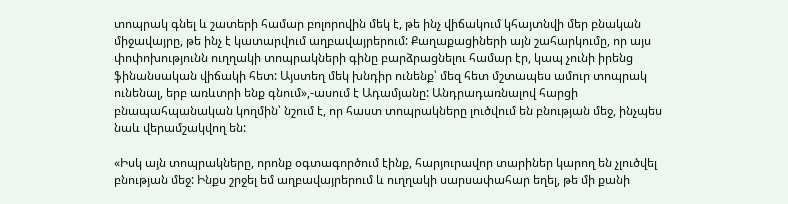տոպրակ գնել և շատերի համար բոլորովին մեկ է, թե ինչ վիճակում կհայտնվի մեր բնական միջավայրը, թե ինչ է կատարվում աղբավայրերում: Քաղաքացիների այն շահարկումը, որ այս փոփոխությունն ուղղակի տոպրակների գինը բարձրացնելու համար էր, կապ չունի իրենց ֆինանսական վիճակի հետ: Այստեղ մեկ խնդիր ունենք՝ մեզ հետ մշտապես ամուր տոպրակ ունենալ, երբ առևտրի ենք գնում»,-ասում է Ադամյանը: Անդրադառնալով հարցի բնապահպանական կողմին՝ նշում է, որ հաստ տոպրակները լուծվում են բնության մեջ, ինչպես նաև վերամշակվող են:

«Իսկ այն տոպրակները, որոնք օգտագործում էինք, հարյուրավոր տարիներ կարող են չլուծվել բնության մեջ: Ինքս շրջել եմ աղբավայրերում և ուղղակի սարսափահար եղել, թե մի քանի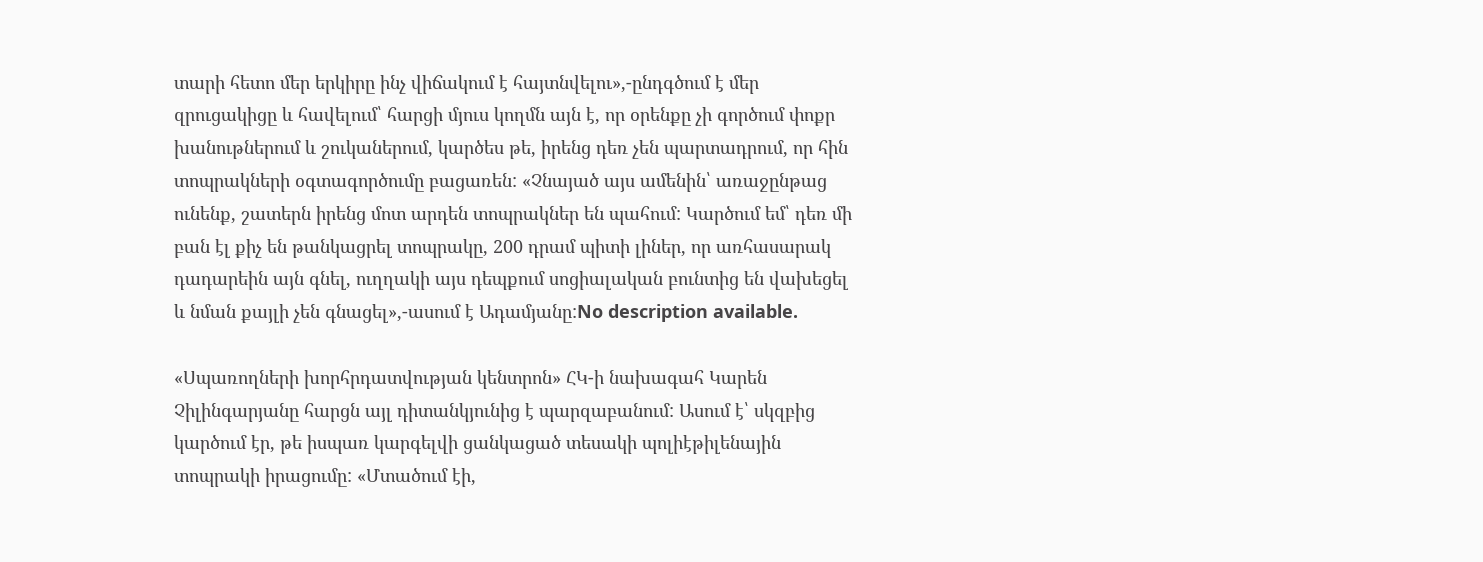տարի հետո մեր երկիրը ինչ վիճակում է հայտնվելու»,-ընդգծում է մեր զրուցակիցը և հավելում՝ հարցի մյուս կողմն այն է, որ օրենքը չի գործում փոքր խանութներում և շուկաներում, կարծես թե, իրենց դեռ չեն պարտադրում, որ հին տոպրակների օգտագործումը բացառեն: «Չնայած այս ամենին՝ առաջընթաց ունենք, շատերն իրենց մոտ արդեն տոպրակներ են պահում: Կարծում եմ՝ դեռ մի բան էլ քիչ են թանկացրել տոպրակը, 200 դրամ պիտի լիներ, որ առհասարակ դադարեին այն գնել, ուղղակի այս դեպքում սոցիալական բունտից են վախեցել և նման քայլի չեն գնացել»,-ասում է Ադամյանը:No description available.

«Սպառողների խորհրդատվության կենտրոն» ՀԿ-ի նախագահ Կարեն Չիլինգարյանը հարցն այլ դիտանկյունից է պարզաբանում: Ասում է՝ սկզբից կարծում էր, թե իսպառ կարգելվի ցանկացած տեսակի պոլիէթիլենային տոպրակի իրացումը: «Մտածում էի,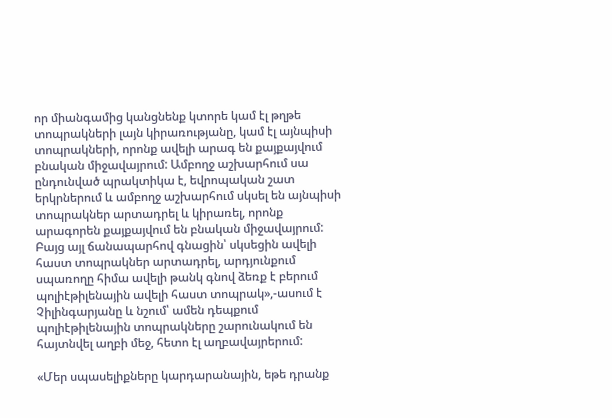որ միանգամից կանցնենք կտորե կամ էլ թղթե տոպրակների լայն կիրառությանը, կամ էլ այնպիսի տոպրակների, որոնք ավելի արագ են քայքայվում բնական միջավայրում: Ամբողջ աշխարհում սա ընդունված պրակտիկա է, եվրոպական շատ երկրներում և ամբողջ աշխարհում սկսել են այնպիսի տոպրակներ արտադրել և կիրառել, որոնք արագորեն քայքայվում են բնական միջավայրում: Բայց այլ ճանապարհով գնացին՝ սկսեցին ավելի հաստ տոպրակներ արտադրել, արդյունքում սպառողը հիմա ավելի թանկ գնով ձեռք է բերում պոլիէթիլենային ավելի հաստ տոպրակ»,-ասում է Չիլինգարյանը և նշում՝ ամեն դեպքում պոլիէթիլենային տոպրակները շարունակում են հայտնվել աղբի մեջ, հետո էլ աղբավայրերում:

«Մեր սպասելիքները կարդարանային, եթե դրանք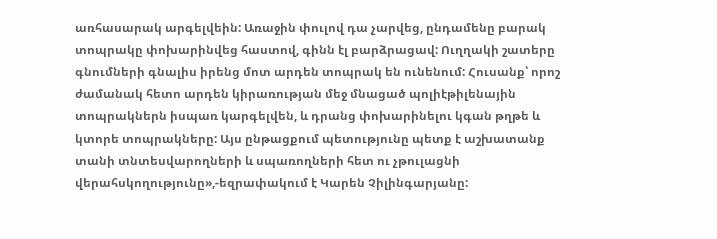առհասարակ արգելվեին: Առաջին փուլով դա չարվեց, ընդամենը բարակ տոպրակը փոխարինվեց հաստով, գինն էլ բարձրացավ: Ուղղակի շատերը գնումների գնալիս իրենց մոտ արդեն տոպրակ են ունենում: Հուսանք՝ որոշ ժամանակ հետո արդեն կիրառության մեջ մնացած պոլիէթիլենային տոպրակներն իսպառ կարգելվեն, և դրանց փոխարինելու կգան թղթե և կտորե տոպրակները: Այս ընթացքում պետությունը պետք է աշխատանք տանի տնտեսվարողների և սպառողների հետ ու չթուլացնի վերահսկողությունը»,-եզրափակում է Կարեն Չիլինգարյանը: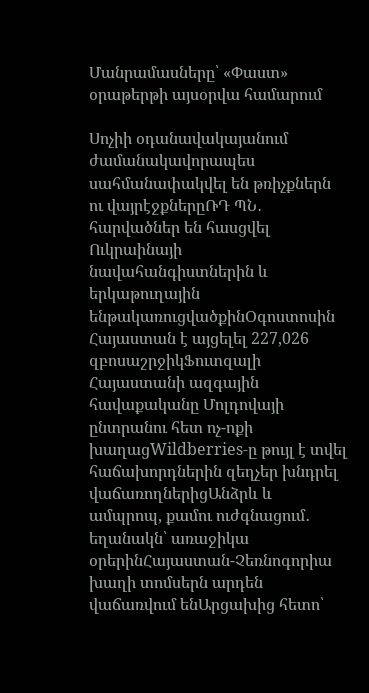Մանրամասները՝ «Փաստ» օրաթերթի այսօրվա համարում

Սոչիի օդանավակայանում ժամանակավորապես սահմանափակվել են թռիչքներն ու վայրէջքներըՌԴ ՊՆ․ հարվածներ են հասցվել Ուկրաինայի նավահանգիստներին և երկաթուղային ենթակառուցվածքինՕգոստոսին Հայաստան է այցելել 227,026 զբոսաշրջիկՖուտզալի Հայաստանի ազգային հավաքականը Մոլդովայի ընտրանու հետ ոչ-ոքի խաղացWildberries-ը թույլ է տվել հաճախորդներին զեղչեր խնդրել վաճառողներիցԱնձրև և ամպրոպ, քամու ուժգնացում․ եղանակն՝ առաջիկա օրերինՀայաստան-Չեռնոգորիա խաղի տոմսերն արդեն վաճառվում ենԱրցախից հետո՝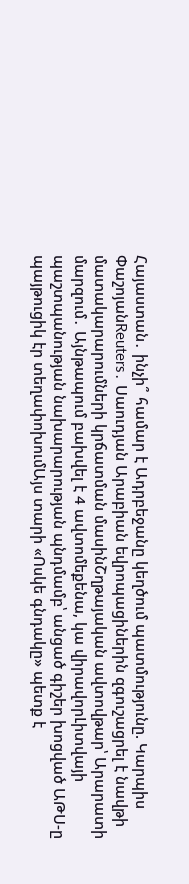Հայաստան․ ինչի՞ համար է Ադրբեջանը կեղծում պատմությունը. Կարպիս ՓաշոյանReuters․ Սաուդյան Արաբիան եվրոպացիներին զգուշացրել է նավթի մատակարարումների կրճատման մասինՇղթայական ավտովթար՝ Արարատի մարզում․ Այնթապում բախվել է 4 ավտոմեքենա, կա վիրավորԼիտվայի պաշտպանության նախարարության պնդմամբ՝ անցած գիշեր խոցված ԱԹՍ-ը պայթուցիկ էր տեղափոխումԱյս տարի «Ոսկե գնդակը» պետք է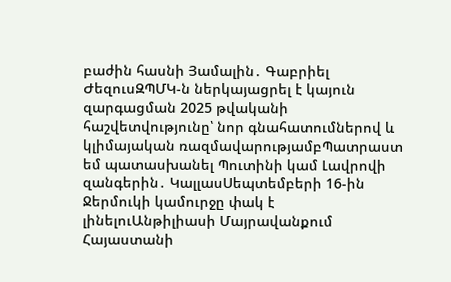բաժին հասնի Յամալին․ Գաբրիել ԺեզուսԶՊՄԿ-ն ներկայացրել է կայուն զարգացման 2025 թվականի հաշվետվությունը՝ նոր գնահատումներով և կլիմայական ռազմավարությամբՊատրաստ եմ պատասխանել Պուտինի կամ Լավրովի զանգերին․ ԿալլասՍեպտեմբերի 16-ին Ջերմուկի կամուրջը փակ է լինելուԱնթիլիասի Մայրավանքում Հայաստանի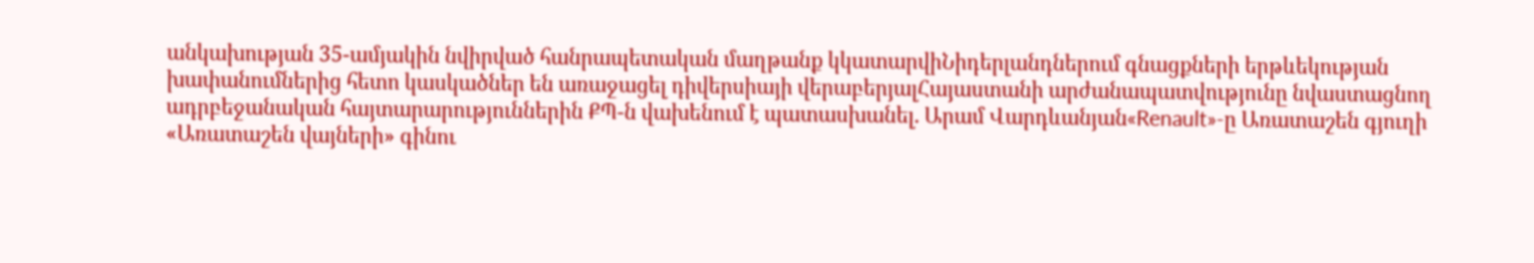անկախության 35-ամյակին նվիրված հանրապետական մաղթանք կկատարվիՆիդերլանդներում գնացքների երթևեկության խափանումներից հետո կասկածներ են առաջացել դիվերսիայի վերաբերյալՀայաստանի արժանապատվությունը նվաստացնող ադրբեջանական հայտարարություններին ՔՊ-ն վախենում է պատասխանել. Արամ Վարդևանյան«Renault»-ը Առատաշեն գյուղի «Առատաշեն վայների» գինու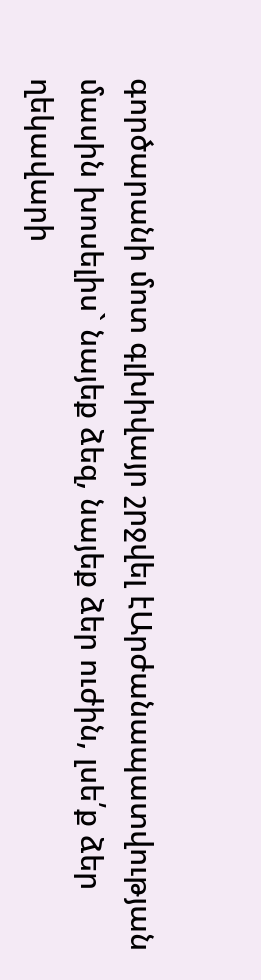գործարանի մոտ գլխիվայր շրջվել էԱրժանապատվության մասին խոսելիս` նայեք ձեզ, նայեք ձեր ուժին, լսե՛ք ձեր ղեկավարի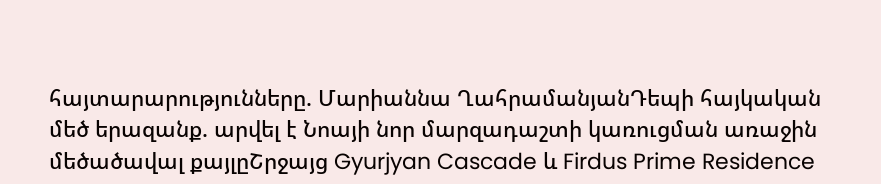հայտարարությունները. Մարիաննա ՂահրամանյանԴեպի հայկական մեծ երազանք. արվել է Նոայի նոր մարզադաշտի կառուցման առաջին մեծածավալ քայլըՇրջայց Gyurjyan Cascade և Firdus Prime Residence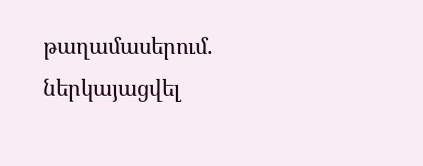թաղամասերում. ներկայացվել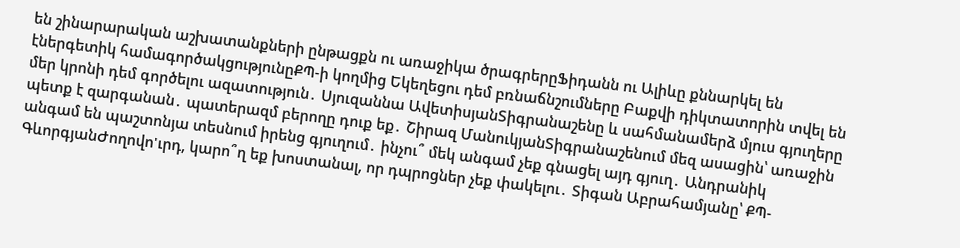են շինարարական աշխատանքների ընթացքն ու առաջիկա ծրագրերըՖիդանն ու Ալիևը քննարկել են էներգետիկ համագործակցությունըՔՊ-ի կողմից Եկեղեցու դեմ բռնաճնշումները Բաքվի դիկտատորին տվել են մեր կրոնի դեմ գործելու ազատություն․ Սյուզաննա ԱվետիսյանՏիգրանաշենը և սահմանամերձ մյուս գյուղերը պետք է զարգանան․ պատերազմ բերողը դուք եք․ Շիրազ ՄանուկյանՏիգրանաշենում մեզ ասացին՝ առաջին անգամ են պաշտոնյա տեսնում իրենց գյուղում․ ինչու՞ մեկ անգամ չեք գնացել այդ գյուղ․ Անդրանիկ ԳևորգյանԺողովո'ւրդ, կարո՞ղ եք խոստանալ, որ դպրոցներ չեք փակելու․ Տիգան Աբրահամյանը՝ ՔՊ-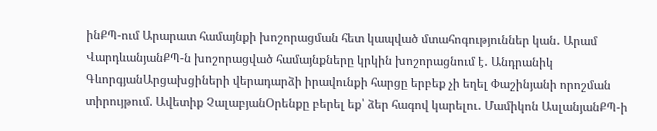ինՔՊ-ում Արարատ համայնքի խոշորացման հետ կապված մտահոգություններ կան․ Արամ ՎարդևանյանՔՊ-ն խոշորացված համայնքները կրկին խոշորացնում է․ Անդրանիկ ԳևորգյանԱրցախցիների վերադարձի իրավունքի հարցը երբեք չի եղել Փաշինյանի որոշման տիրույթում. Ավետիք ՉալաբյանՕրենքը բերել եք՝ ձեր հագով կարելու․ Մամիկոն ԱսլանյանՔՊ-ի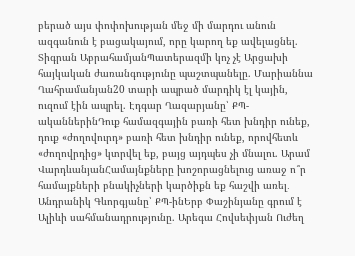բերած այս փոփոխության մեջ մի մարդու անուն ազգանուն է բացակայում, որը կարող եք ավելացնել. Տիգրան ԱբրահամյանՊատերազմի կոչ չէ Արցախի հայկական ժառանգությունը պաշտպանելը. Մարիաննա Ղահրամանյան20 տարի ապրած մարդիկ էլ կային, ուզում էին ապրել. Էդգար Ղազարյանը՝ ՔՊ-ականներինԴուք համազգային բառի հետ խնդիր ունեք, դուք «ժողովուրդ» բառի հետ խնդիր ունեք, որովհետև «ժողովրդից» կտրվել եք, բայց այդպես չի մնալու. Արամ ՎարդևանյանՀամայնքները խոշորացնելուց առաջ ո՞ր համայքների բնակիչների կարծիքն եք հաշվի առել․ Անդրանիկ Գևորգյանը՝ ՔՊ-ինԵրբ Փաշինյանը գրում է Ալիևի սահմանադրությունը. Արեգա Հովսեփյան Ուժեղ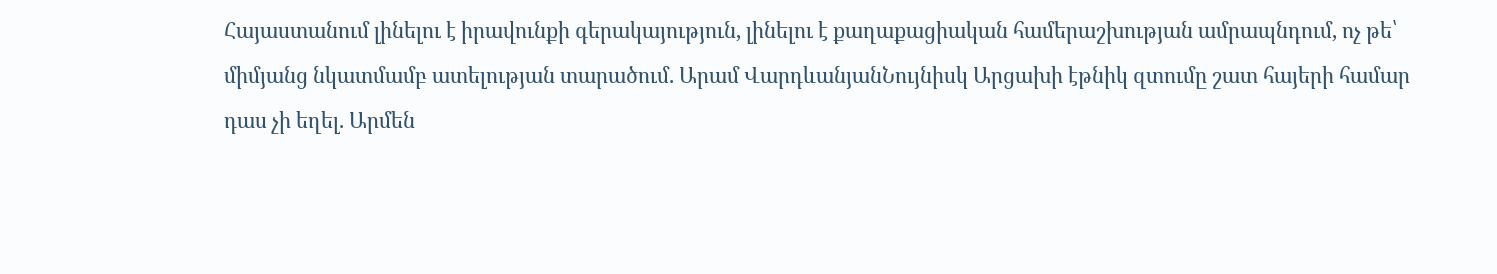Հայաստանում լինելու է իրավունքի գերակայություն, լինելու է քաղաքացիական համերաշխության ամրապնդում, ոչ թե՝ միմյանց նկատմամբ ատելության տարածում. Արամ ՎարդևանյանՆույնիսկ Արցախի էթնիկ զտումը շատ հայերի համար դաս չի եղել. Արմեն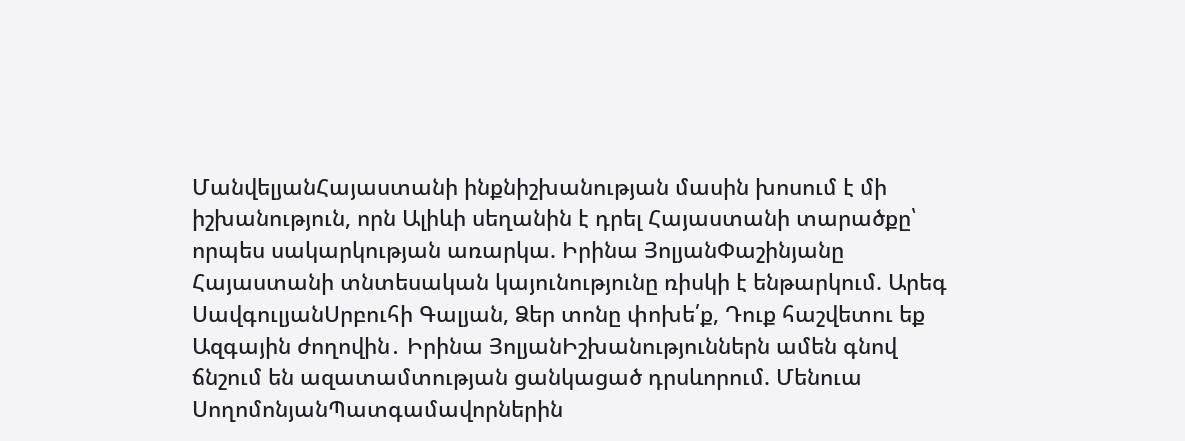ՄանվելյանՀայաստանի ինքնիշխանության մասին խոսում է մի իշխանություն, որն Ալիևի սեղանին է դրել Հայաստանի տարածքը՝ որպես սակարկության առարկա. Իրինա ՅոլյանՓաշինյանը Հայաստանի տնտեսական կայունությունը ռիսկի է ենթարկում. Արեգ ՍավգուլյանՍրբուհի Գալյան, Ձեր տոնը փոխե՛ք, Դուք հաշվետու եք Ազգային ժողովին․ Իրինա ՅոլյանԻշխանություններն ամեն գնով ճնշում են ազատամտության ցանկացած դրսևորում. Մենուա ՍողոմոնյանՊատգամավորներին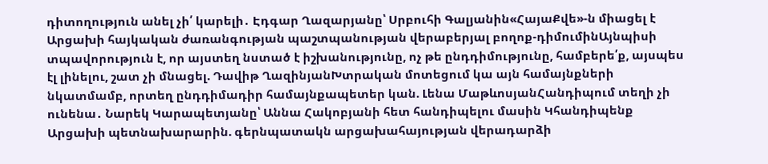դիտողություն անել չի՛ կարելի․ Էդգար Ղազարյանը՝ Սրբուհի Գալյանին«ՀայաՔվե»-ն միացել է Արցախի հայկական ժառանգության պաշտպանության վերաբերյալ բողոք-դիմումինԱյնպիսի տպավորություն է, որ այստեղ նստած է իշխանությունը, ոչ թե ընդդիմությունը, համբերե՛ք, այսպես էլ լինելու, շատ չի մնացել. Դավիթ ՂազինյանԽտրական մոտեցում կա այն համայնքների նկատմամբ, որտեղ ընդդիմադիր համայնքապետեր կան. Լենա ՄաթևոսյանՀանդիպում տեղի չի ունենա․ Նարեկ Կարապետյանը՝ Աննա Հակոբյանի հետ հանդիպելու մասին Կհանդիպենք Արցախի պետնախարարին. գերնպատակն արցախահայության վերադարձի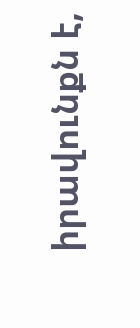իրավունքն է,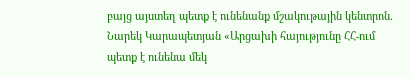բայց այստեղ պետք է ունենանք մշակութային կենտրոն. Նարեկ Կարապետյան «Արցախի հայությունը ՀՀ-ում պետք է ունենա մեկ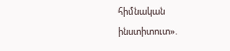հիմնական ինստիտուտ».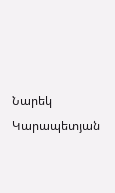Նարեկ Կարապետյան